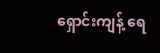ရှောင်းကျန့် ရေ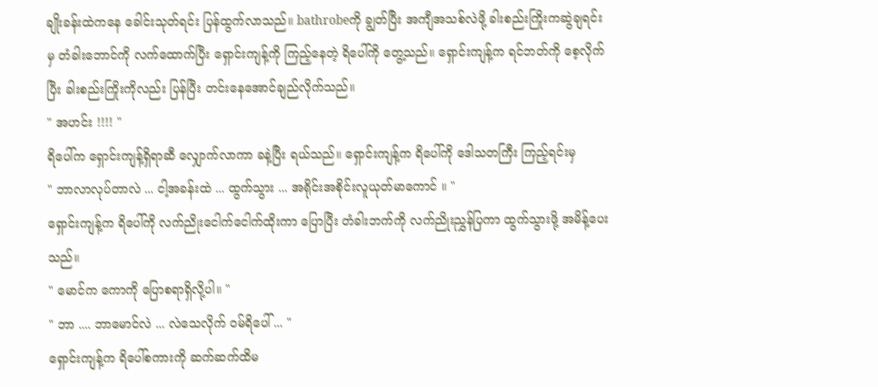ချိုးခန်းထဲကနေ ခေါင်းသုတ်ရင်း ပြန်ထွက်လာသည်။ bathrobeကို ချွတ်ပြီး အကျီအသစ်လဲဖို့ ခါးစည်းကြိုးကဆွဲချရင်းမှ တံခါးဘောင်ကို လက်ထောက်ပြီး ရှောင်းကျန့်ကို ကြည့်နေတဲ့ ရိပေါ်ကို တွေ့သည်။ ရှောင်းကျန့်က ရင်ဘတ်ကို စေ့လိုက်ပြီး ခါးစည်းကြိုးကိုလည်း ပြန်ပြီး တင်းနေအောင်ချည်လိုက်သည်။
" အဟင်း !!!! "
ရိပေါ်က ရှောင်းကျန့်ရှိရာဆီ လျှောက်လာကာ ခနဲ့ပြီး ရယ်သည်။ ရှောင်းကျန့်က ရိပေါ်ကို ဒေါသတကြီး ကြည့်ရင်းမှ
" ဘာလာလုပ်တာလဲ ... ငါ့အခန်းထဲ ... ထွက်သွား ... အရိုင်းအစိုင်းလူယုတ်မာကောင် ။ "
ရှောင်းကျန့်က ရိပေါ်ကို လက်ညိုးငေါက်ငေါက်ထိုးကာ ပြောပြီး တံခါးဘက်ကို လက်ညိုးညွှန်ပြကာ ထွက်သွားဖို့ အမိန့်ပေးသည်။
" မောင်က ကောကို ပြောစရာရှိလို့ပါ။ "
" ဘာ .... ဘာမောင်လဲ ... လဲသေလိုက် ဝမ်ရိပေါ် ... "
ရှောင်းကျန့်က ရိပေါ်စကားကို ဆက်ဆက်ထိမ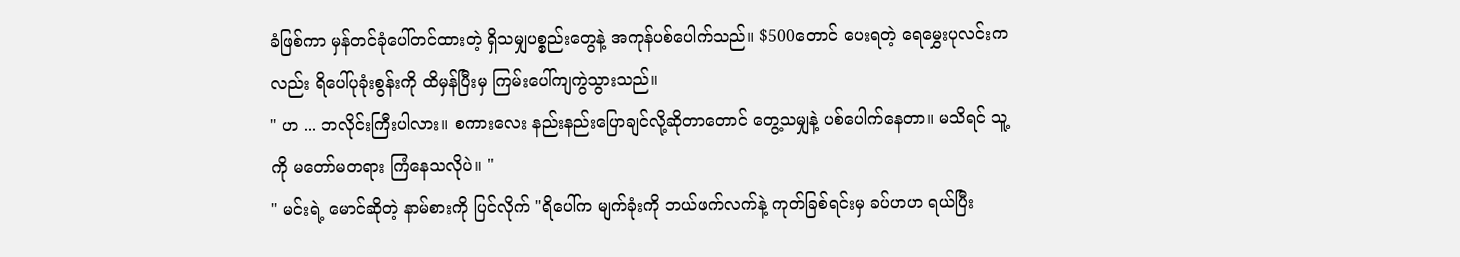ခံဖြစ်ကာ မှန်တင်ခုံပေါ်တင်ထားတဲ့ ရှိသမျှပစ္စည်းတွေနဲ့ အကုန်ပစ်ပေါက်သည်။ $500တောင် ပေးရတဲ့ ရေမွှေးပုလင်းကလည်း ရိပေါ်ပုခုံးစွန်းကို ထိမှန်ပြီးမှ ကြမ်းပေါ်ကျကွဲသွားသည်။
" ဟ ... ဘလိုင်းကြီးပါလား။ စကားလေး နည်းနည်းပြောချင်လို့ဆိုတာတောင် တွေ့သမျှနဲ့ ပစ်ပေါက်နေတာ။ မသိရင် သူ့ကို မတော်မတရား ကြံနေသလိုပဲ။ "
" မင်းရဲ့ မောင်ဆိုတဲ့ နာမ်စားကို ပြင်လိုက် "ရိပေါ်က မျက်ခုံးကို ဘယ်ဖက်လက်နဲ့ ကုတ်ခြစ်ရင်းမှ ခပ်ဟဟ ရယ်ပြီး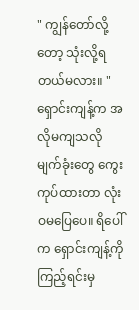" ကျွန်တော်လို့တော့ သုံးလို့ရတယ်မလား။ "
ရှောင်းကျန့်က အလိုမကျသလို မျက်ခုံးတွေ ကွေးကုပ်ထားတာ လုံးဝမပြေပေ။ ရိပေါ်က ရှောင်းကျန့်ကို ကြည့်ရင်းမှ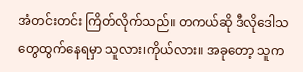အံတင်းတင်း ကြိတ်လိုက်သည်။ တကယ်ဆို ဒီလိုဒေါသတွေထွက်နေရမှာ သူလား၊ကိုယ်လား။ အခုတော့ သူက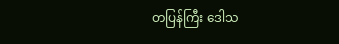တပြန်ကြီး ဒေါသ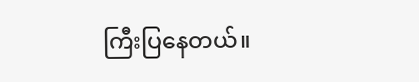ကြီးပြနေတယ်။